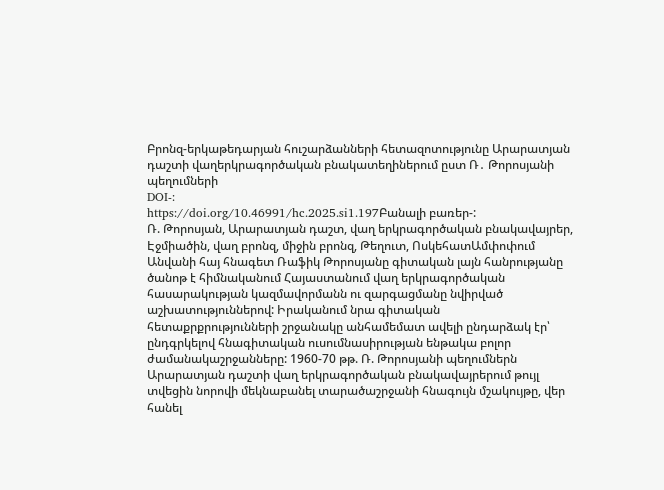Բրոնզ-երկաթեդարյան հուշարձանների հետազոտությունը Արարատյան դաշտի վաղերկրագործական բնակատեղիներում ըստ Ռ․ Թորոսյանի պեղումների
DOI-:
https://doi.org/10.46991/hc.2025.si1.197Բանալի բառեր-:
Ռ. Թորոսյան, Արարատյան դաշտ, վաղ երկրագործական բնակավայրեր, Էջմիածին, վաղ բրոնզ, միջին բրոնզ, Թեղուտ, ՈսկեհատԱմփոփում
Անվանի հայ հնագետ Ռաֆիկ Թորոսյանը գիտական լայն հանրությանը ծանոթ է հիմնականում Հայաստանում վաղ երկրագործական հասարակության կազմավորմանն ու զարգացմանը նվիրված աշխատություններով: Իրականում նրա գիտական հետաքրքրությունների շրջանակը անհամեմատ ավելի ընդարձակ էր՝ ընդգրկելով հնագիտական ուսումնասիրության ենթակա բոլոր ժամանակաշրջանները: 1960-70 թթ. Ռ. Թորոսյանի պեղումներն Արարատյան դաշտի վաղ երկրագործական բնակավայրերում թույլ տվեցին նորովի մեկնաբանել տարածաշրջանի հնագույն մշակույթը, վեր հանել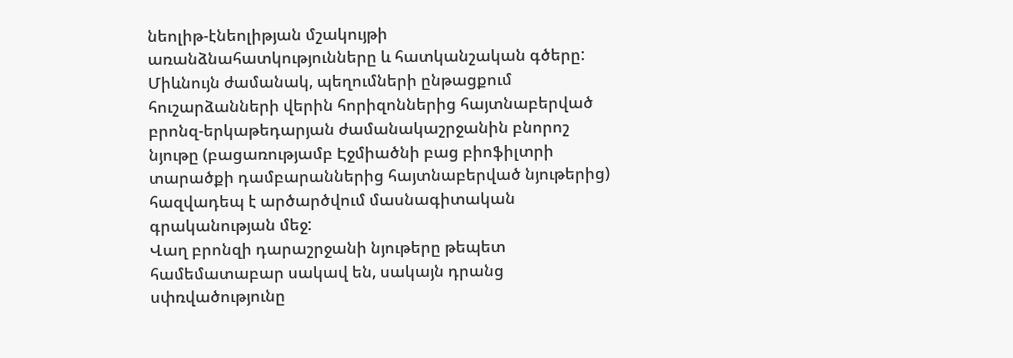նեոլիթ-էնեոլիթյան մշակույթի առանձնահատկությունները և հատկանշական գծերը: Միևնույն ժամանակ, պեղումների ընթացքում հուշարձանների վերին հորիզոններից հայտնաբերված բրոնզ-երկաթեդարյան ժամանակաշրջանին բնորոշ նյութը (բացառությամբ Էջմիածնի բաց բիոֆիլտրի տարածքի դամբարաններից հայտնաբերված նյութերից) հազվադեպ է արծարծվում մասնագիտական գրականության մեջ:
Վաղ բրոնզի դարաշրջանի նյութերը թեպետ համեմատաբար սակավ են, սակայն դրանց սփռվածությունը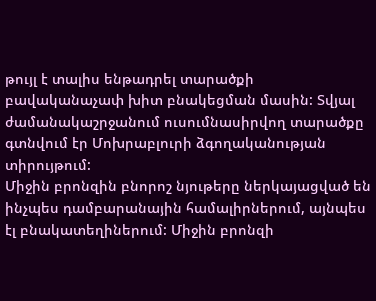թույլ է տալիս ենթադրել տարածքի բավականաչափ խիտ բնակեցման մասին: Տվյալ ժամանակաշրջանում ուսումնասիրվող տարածքը գտնվում էր Մոխրաբլուրի ձգողականության տիրույթում:
Միջին բրոնզին բնորոշ նյութերը ներկայացված են ինչպես դամբարանային համալիրներում, այնպես էլ բնակատեղիներում: Միջին բրոնզի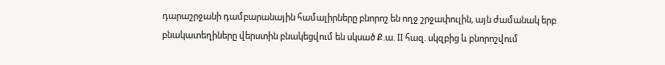դարաշրջանի դամբարանային համալիրները բնորոշ են ողջ շրջափուլին, այն ժամանակ երբ բնակատեղիները վերստին բնակեցվում են սկսած Ք.ա. II հազ. սկզբից և բնորոշվում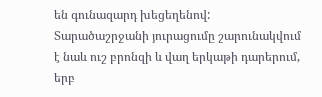են գունազարդ խեցեղենով: Տարածաշրջանի յուրացումը շարունակվում է նաև ուշ բրոնզի և վաղ երկաթի դարերում, երբ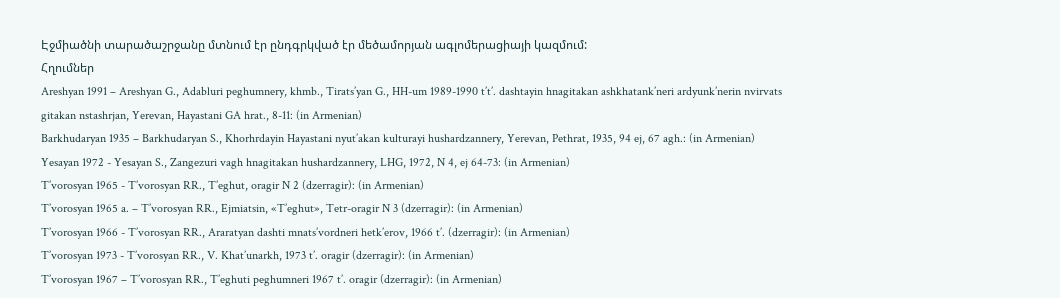Էջմիածնի տարածաշրջանը մտնում էր ընդգրկված էր մեծամորյան ագլոմերացիայի կազմում:
Հղումներ
Areshyan 1991 – Areshyan G., Adabluri peghumnery, khmb., Tirats’yan G., HH-um 1989-1990 t’t’. dashtayin hnagitakan ashkhatank’neri ardyunk’nerin nvirvats gitakan nstashrjan, Yerevan, Hayastani GA hrat., 8-11: (in Armenian)
Barkhudaryan 1935 – Barkhudaryan S., Khorhrdayin Hayastani nyut’akan kulturayi hushardzannery, Yerevan, Pethrat, 1935, 94 ej, 67 agh.: (in Armenian)
Yesayan 1972 - Yesayan S., Zangezuri vagh hnagitakan hushardzannery, LHG, 1972, N 4, ej 64-73: (in Armenian)
T’vorosyan 1965 - T’vorosyan RR., T’eghut, oragir N 2 (dzerragir): (in Armenian)
T’vorosyan 1965 a. – T’vorosyan RR., Ejmiatsin, «T’eghut», Tetr-oragir N 3 (dzerragir): (in Armenian)
T’vorosyan 1966 - T’vorosyan RR., Araratyan dashti mnats’vordneri hetk’erov, 1966 t’. (dzerragir): (in Armenian)
T’vorosyan 1973 - T’vorosyan RR., V. Khat’unarkh, 1973 t’. oragir (dzerragir): (in Armenian)
T’vorosyan 1967 – T’vorosyan RR., T’eghuti peghumneri 1967 t’. oragir (dzerragir): (in Armenian)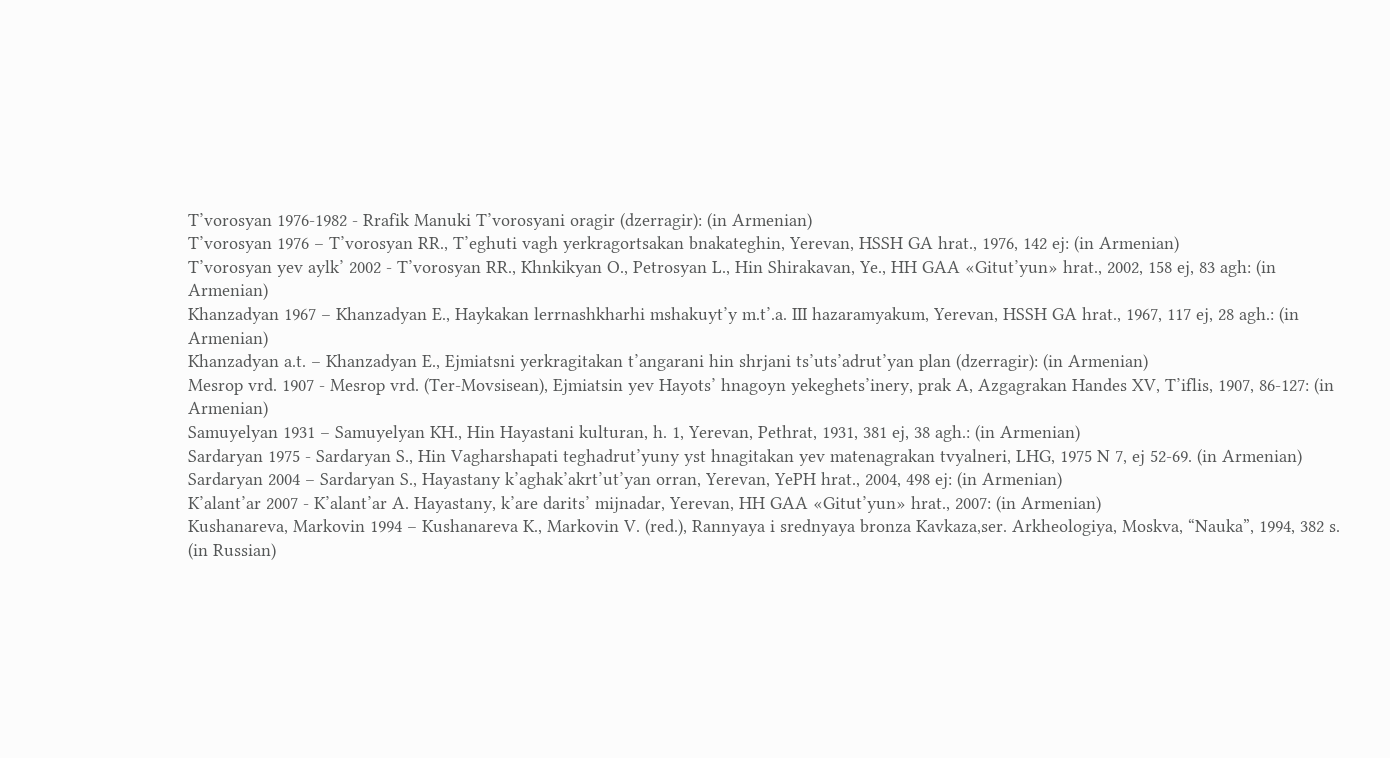T’vorosyan 1976-1982 - Rrafik Manuki T’vorosyani oragir (dzerragir): (in Armenian)
T’vorosyan 1976 – T’vorosyan RR., T’eghuti vagh yerkragortsakan bnakateghin, Yerevan, HSSH GA hrat., 1976, 142 ej: (in Armenian)
T’vorosyan yev aylk’ 2002 - T’vorosyan RR., Khnkikyan O., Petrosyan L., Hin Shirakavan, Ye., HH GAA «Gitut’yun» hrat., 2002, 158 ej, 83 agh: (in Armenian)
Khanzadyan 1967 – Khanzadyan E., Haykakan lerrnashkharhi mshakuyt’y m.t’.a. III hazaramyakum, Yerevan, HSSH GA hrat., 1967, 117 ej, 28 agh.: (in Armenian)
Khanzadyan a.t. – Khanzadyan E., Ejmiatsni yerkragitakan t’angarani hin shrjani ts’uts’adrut’yan plan (dzerragir): (in Armenian)
Mesrop vrd. 1907 - Mesrop vrd. (Ter-Movsisean), Ejmiatsin yev Hayots’ hnagoyn yekeghets’inery, prak A, Azgagrakan Handes XV, T’iflis, 1907, 86-127: (in Armenian)
Samuyelyan 1931 – Samuyelyan KH., Hin Hayastani kulturan, h. 1, Yerevan, Pethrat, 1931, 381 ej, 38 agh.: (in Armenian)
Sardaryan 1975 - Sardaryan S., Hin Vagharshapati teghadrut’yuny yst hnagitakan yev matenagrakan tvyalneri, LHG, 1975 N 7, ej 52-69. (in Armenian)
Sardaryan 2004 – Sardaryan S., Hayastany k’aghak’akrt’ut’yan orran, Yerevan, YePH hrat., 2004, 498 ej: (in Armenian)
K’alant’ar 2007 - K’alant’ar A. Hayastany, k’are darits’ mijnadar, Yerevan, HH GAA «Gitut’yun» hrat., 2007: (in Armenian)
Kushanareva, Markovin 1994 – Kushanareva K., Markovin V. (red.), Rannyaya i srednyaya bronza Kavkaza,ser. Arkheologiya, Moskva, “Nauka”, 1994, 382 s. (in Russian)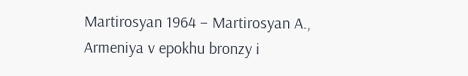Martirosyan 1964 – Martirosyan A., Armeniya v epokhu bronzy i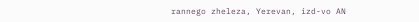rannego zheleza, Yerevan, izd-vo AN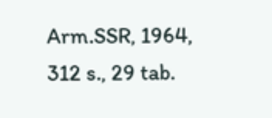Arm.SSR, 1964, 312 s., 29 tab.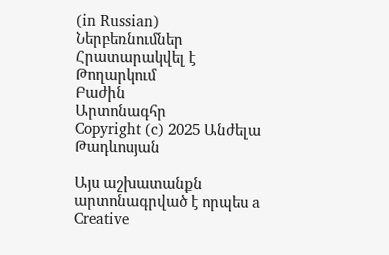(in Russian)
Ներբեռնումներ
Հրատարակվել է
Թողարկում
Բաժին
Արտոնագհր
Copyright (c) 2025 Անժելա Թադևոսյան

Այս աշխատանքն արտոնագրված է որպես a Creative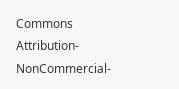Commons Attribution-NonCommercial-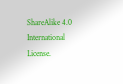ShareAlike 4.0 International License.